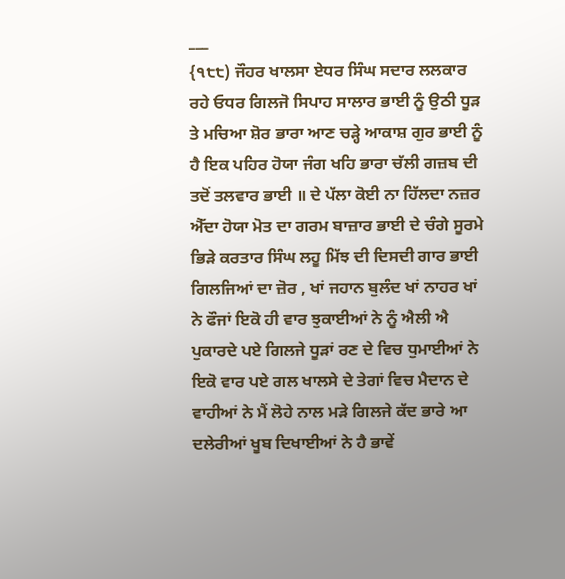___
{੧੮੮) ਜੌਹਰ ਖਾਲਸਾ ਏਧਰ ਸਿੰਘ ਸਦਾਰ ਲਲਕਾਰ ਰਹੇ ਓਧਰ ਗਿਲਜੋ ਸਿਪਾਹ ਸਾਲਾਰ ਭਾਈ ਨੂੰ ਉਠੀ ਧੂੜ ਤੇ ਮਚਿਆ ਸ਼ੋਰ ਭਾਰਾ ਆਣ ਚੜ੍ਹੇ ਆਕਾਸ਼ ਗੁਰ ਭਾਈ ਨੂੰ ਹੈ ਇਕ ਪਹਿਰ ਹੋਯਾ ਜੰਗ ਖਹਿ ਭਾਰਾ ਚੱਲੀ ਗਜ਼ਬ ਦੀ ਤਦੋਂ ਤਲਵਾਰ ਭਾਈ ॥ ਦੇ ਪੱਲਾ ਕੋਈ ਨਾ ਹਿੱਲਦਾ ਨਜ਼ਰ ਐੱਦਾ ਹੋਯਾ ਮੋਤ ਦਾ ਗਰਮ ਬਾਜ਼ਾਰ ਭਾਈ ਦੇ ਚੰਗੇ ਸੂਰਮੇ ਭਿੜੇ ਕਰਤਾਰ ਸਿੰਘ ਲਹੂ ਮਿੱਝ ਦੀ ਦਿਸਦੀ ਗਾਰ ਭਾਈ ਗਿਲਜਿਆਂ ਦਾ ਜ਼ੋਰ , ਖਾਂ ਜਹਾਨ ਬੁਲੰਦ ਖਾਂ ਨਾਹਰ ਖਾਂ ਨੇ ਫੌਜਾਂ ਇਕੋ ਹੀ ਵਾਰ ਝੁਕਾਈਆਂ ਨੇ ਨੂੰ ਐਲੀ ਐ ਪੁਕਾਰਦੇ ਪਏ ਗਿਲਜੇ ਧੂੜਾਂ ਰਣ ਦੇ ਵਿਚ ਧੁਮਾਈਆਂ ਨੇ ਇਕੋ ਵਾਰ ਪਏ ਗਲ ਖਾਲਸੇ ਦੇ ਤੇਗਾਂ ਵਿਚ ਮੈਦਾਨ ਦੇ ਵਾਹੀਆਂ ਨੇ ਮੈਂ ਲੋਹੇ ਨਾਲ ਮੜੇ ਗਿਲਜੇ ਕੱਦ ਭਾਰੇ ਆ ਦਲੇਰੀਆਂ ਖੂਬ ਦਿਖਾਈਆਂ ਨੇ ਹੈ ਭਾਵੇਂ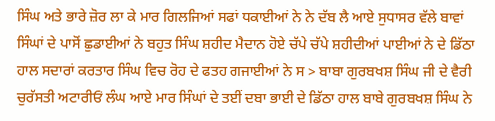ਸਿੰਘ ਅਤੇ ਭਾਰੇ ਜ਼ੋਰ ਲਾ ਕੇ ਮਾਰ ਗਿਲਜਿਆਂ ਸਫਾਂ ਧਕਾਈਆਂ ਨੇ ਨੇ ਦੱਬ ਲੈ ਆਏ ਸੁਧਾਸਰ ਵੱਲੇ ਬਾਵਾਂ ਸਿੰਘਾਂ ਦੇ ਪਾਸੋਂ ਛੁਡਾਈਆਂ ਨੇ ਬਹੁਤ ਸਿੰਘ ਸ਼ਹੀਦ ਮੈਦਾਨ ਹੋਏ ਚੱਪੇ ਚੱਪੇ ਸ਼ਹੀਦੀਆਂ ਪਾਈਆਂ ਨੇ ਦੇ ਡਿੱਠਾ ਹਾਲ ਸਦਾਰਾਂ ਕਰਤਾਰ ਸਿੰਘ ਵਿਚ ਰੋਹ ਦੇ ਫਤਹ ਗਜਾਈਆਂ ਨੇ ਸ > ਬਾਬਾ ਗੁਰਬਖਸ਼ ਸਿੰਘ ਜੀ ਦੇ ਵੈਰੀ ਚੁਰੱਸਤੀ ਅਟਾਰੀਓਂ ਲੰਘ ਆਏ ਮਾਰ ਸਿੰਘਾਂ ਦੇ ਤਈਂ ਦਬਾ ਭਾਈ ਦੇ ਡਿੱਠਾ ਹਾਲ ਬਾਬੇ ਗੁਰਬਖਸ਼ ਸਿੰਘ ਨੇ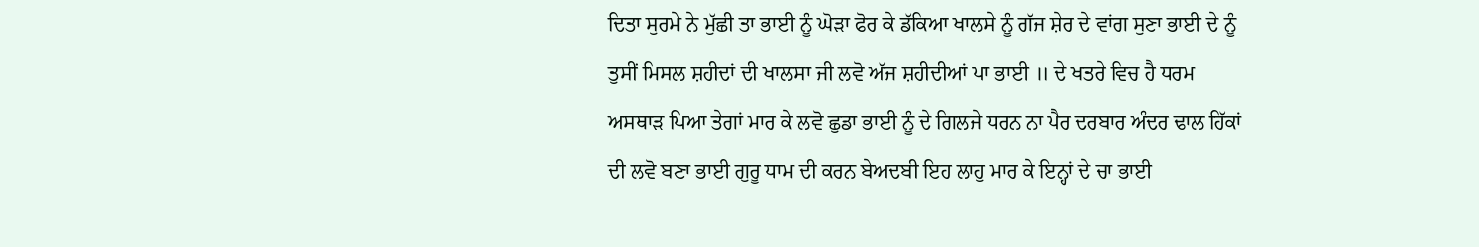ਦਿਤਾ ਸੁਰਮੇ ਨੇ ਮੁੱਛੀ ਤਾ ਭਾਈ ਨੂੰ ਘੋੜਾ ਫੋਰ ਕੇ ਡੱਕਿਆ ਖਾਲਸੇ ਨੂੰ ਗੱਜ ਸ਼ੇਰ ਦੇ ਵਾਂਗ ਸੁਣਾ ਭਾਈ ਦੇ ਨੂੰ ਤੁਸੀਂ ਮਿਸਲ ਸ਼ਹੀਦਾਂ ਦੀ ਖਾਲਸਾ ਜੀ ਲਵੋ ਅੱਜ ਸ਼ਹੀਦੀਆਂ ਪਾ ਭਾਈ ॥ ਦੇ ਖਤਰੇ ਵਿਚ ਹੈ ਧਰਮ ਅਸਥਾੜ ਪਿਆ ਤੇਗਾਂ ਮਾਰ ਕੇ ਲਵੋ ਛੁਡਾ ਭਾਈ ਨੂੰ ਦੇ ਗਿਲਜੇ ਧਰਨ ਨਾ ਪੈਰ ਦਰਬਾਰ ਅੰਦਰ ਢਾਲ ਹਿੱਕਾਂ ਦੀ ਲਵੋ ਬਣਾ ਭਾਈ ਗੁਰੂ ਧਾਮ ਦੀ ਕਰਨ ਬੇਅਦਬੀ ਇਹ ਲਾਹੁ ਮਾਰ ਕੇ ਇਨ੍ਹਾਂ ਦੇ ਚਾ ਭਾਈ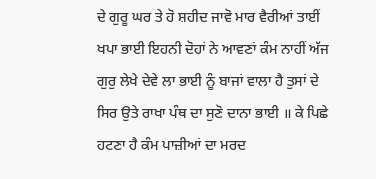ਦੇ ਗੁਰੂ ਘਰ ਤੇ ਹੋ ਸ਼ਹੀਦ ਜਾਵੋ ਮਾਰ ਵੈਰੀਆਂ ਤਾਈਂ ਖਪਾ ਭਾਈ ਇਹਨੀ ਦੋਹਾਂ ਨੇ ਆਵਣਾਂ ਕੰਮ ਨਾਹੀਂ ਅੱਜ ਗੁਰੁ ਲੇਖੇ ਦੇਵੇ ਲਾ ਭਾਈ ਨੂੰ ਬਾਜਾਂ ਵਾਲਾ ਹੈ ਤੁਸਾਂ ਦੇ ਸਿਰ ਉਤੇ ਰਾਖਾ ਪੰਥ ਦਾ ਸੁਣੋ ਦਾਨਾ ਭਾਈ ॥ ਕੇ ਪਿਛੇ ਹਟਣਾ ਹੈ ਕੰਮ ਪਾਜ਼ੀਆਂ ਦਾ ਮਰਦ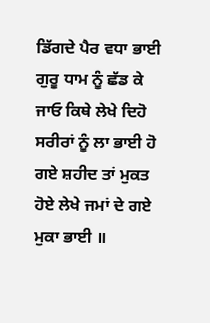ਡਿੱਗਦੇ ਪੈਰ ਵਧਾ ਭਾਈ ਗੁਰੂ ਧਾਮ ਨੂੰ ਛੱਡ ਕੇ ਜਾਓ ਕਿਥੇ ਲੇਖੇ ਦਿਹੋ ਸਰੀਰਾਂ ਨੂੰ ਲਾ ਭਾਈ ਹੋ ਗਏ ਸ਼ਹੀਦ ਤਾਂ ਮੁਕਤ ਹੋਏ ਲੇਖੇ ਜਮਾਂ ਦੇ ਗਏ ਮੁਕਾ ਭਾਈ ॥